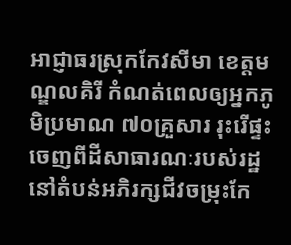អាជ្ញាធរស្រុកកែវសីមា ខេត្តមណ្ឌលគិរី កំណត់ពេលឲ្យអ្នកភូមិប្រមាណ ៧០គ្រួសារ រុះរើផ្ទះចេញពីដីសាធារណៈរបស់រដ្ឋនៅតំបន់អភិរក្សជីវចម្រុះកែ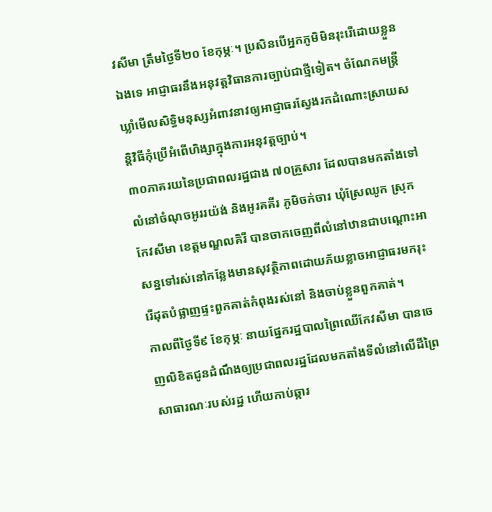វសីមា ត្រឹមថ្ងៃទី២០ ខែកុម្ភៈ។ ប្រសិនបើអ្នកភូមិមិនរុះរើដោយខ្លួនឯងទេ អាជ្ញាធរនឹងអនុវត្តវិធានការច្បាប់ជាថ្មីទៀត។ ចំណែកមន្ត្រីឃ្លាំមើលសិទ្ធិមនុស្សអំពាវនាវឲ្យអាជ្ញាធរស្វែងរកដំណោះស្រាយសន្តិវិធីកុំប្រើអំពើហិង្សាក្នុងការអនុវត្តច្បាប់។
៣០ភាគរយនៃប្រជាពលរដ្ឋជាង ៧០គ្រួសារ ដែលបានមកតាំងទៅលំនៅចំណុចអូររយ៉ង់ និងអូរគគីរ ភូមិចក់ចារ ឃុំស្រែឈូក ស្រុកកែវសីមា ខេត្តមណ្ឌលគិរី បានចាកចេញពីលំនៅឋានជាបណ្ដោះអាសន្នទៅរស់នៅកន្លែងមានសុវត្ថិភាពដោយភ័យខ្លាចអាជ្ញាធរមករុះរើដុតបំផ្លាញផ្ទះពួកគាត់កំពុងរស់នៅ និងចាប់ខ្លួនពួកគាត់។
កាលពីថ្ងៃទី៩ ខែកុម្ភៈ នាយផ្នែករដ្ឋបាលព្រៃឈើកែវសីមា បានចេញលិខិតជូនដំណឹងឲ្យប្រជាពលរដ្ឋដែលមកតាំងទីលំនៅលើដីព្រៃសាធារណៈរបស់រដ្ឋ ហើយកាប់ឆ្ការ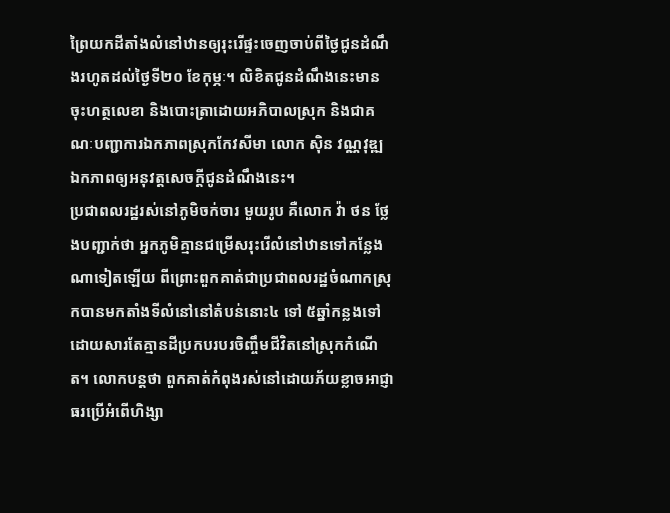ព្រៃយកដីតាំងលំនៅឋានឲ្យរុះរើផ្ទះចេញចាប់ពីថ្ងៃជូនដំណឹងរហូតដល់ថ្ងៃទី២០ ខែកុម្ភៈ។ លិខិតជូនដំណឹងនេះមានចុះហត្ថលេខា និងបោះត្រាដោយអភិបាលស្រុក និងជាគណៈបញ្ជាការឯកភាពស្រុកកែវសីមា លោក ស៊ិន វណ្ណវុឌ្ឍ ឯកភាពឲ្យអនុវត្តសេចក្ដីជូនដំណឹងនេះ។
ប្រជាពលរដ្ឋរស់នៅភូមិចក់ចារ មួយរូប គឺលោក វ៉ា ថន ថ្លែងបញ្ជាក់ថា អ្នកភូមិគ្មានជម្រើសរុះរើលំនៅឋានទៅកន្លែងណាទៀតឡើយ ពីព្រោះពួកគាត់ជាប្រជាពលរដ្ឋចំណាកស្រុកបានមកតាំងទីលំនៅនៅតំបន់នោះ៤ ទៅ ៥ឆ្នាំកន្លងទៅ ដោយសារតែគ្មានដីប្រកបរបរចិញ្ចឹមជីវិតនៅស្រុកកំណើត។ លោកបន្តថា ពួកគាត់កំពុងរស់នៅដោយភ័យខ្លាចអាជ្ញាធរប្រើអំពើហិង្សា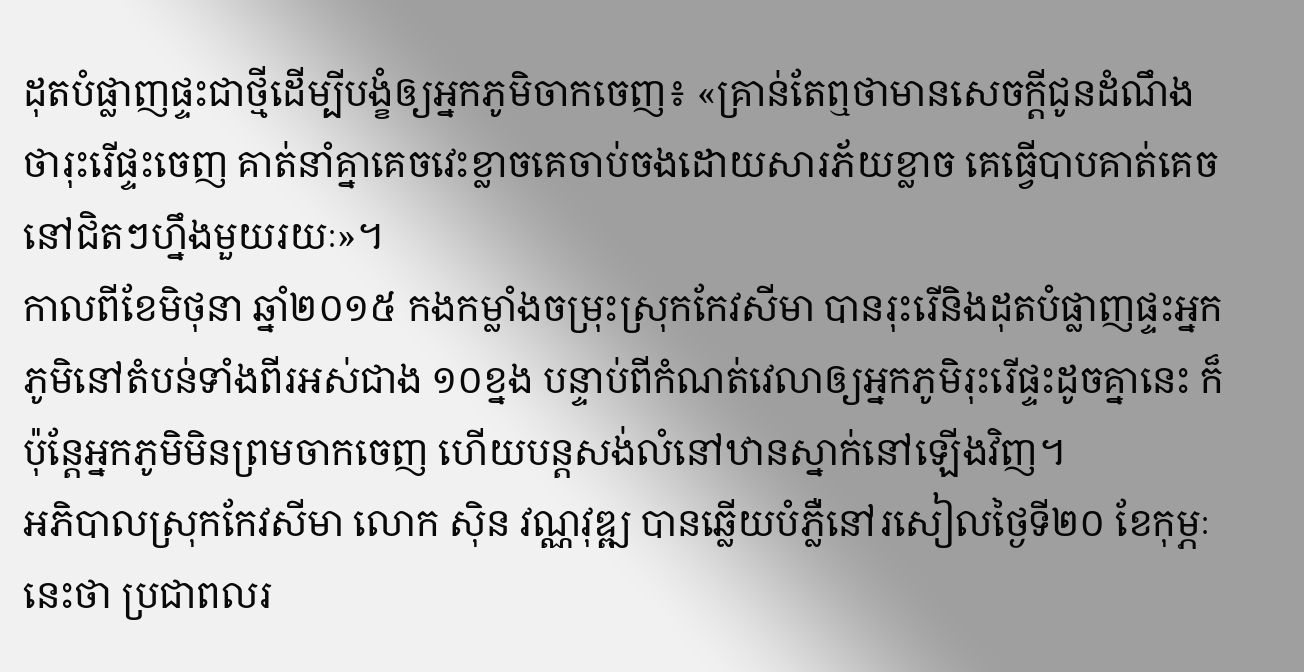ដុតបំផ្លាញផ្ទះជាថ្មីដើម្បីបង្ខំឲ្យអ្នកភូមិចាកចេញ៖ «គ្រាន់តែឮថាមានសេចក្ដីជូនដំណឹងថារុះរើផ្ទះចេញ គាត់នាំគ្នាគេចវេះខ្លាចគេចាប់ចងដោយសារភ័យខ្លាច គេធ្វើបាបគាត់គេចនៅជិតៗហ្នឹងមួយរយៈ»។
កាលពីខែមិថុនា ឆ្នាំ២០១៥ កងកម្លាំងចម្រុះស្រុកកែវសីមា បានរុះរើនិងដុតបំផ្លាញផ្ទះអ្នកភូមិនៅតំបន់ទាំងពីរអស់ជាង ១០ខ្នង បន្ទាប់ពីកំណត់វេលាឲ្យអ្នកភូមិរុះរើផ្ទះដូចគ្នានេះ ក៏ប៉ុន្តែអ្នកភូមិមិនព្រមចាកចេញ ហើយបន្តសង់លំនៅឋានស្នាក់នៅឡើងវិញ។
អភិបាលស្រុកកែវសីមា លោក ស៊ិន វណ្ណវុឌ្ឍ បានឆ្លើយបំភ្លឺនៅរសៀលថ្ងៃទី២០ ខែកុម្ភៈ នេះថា ប្រជាពលរ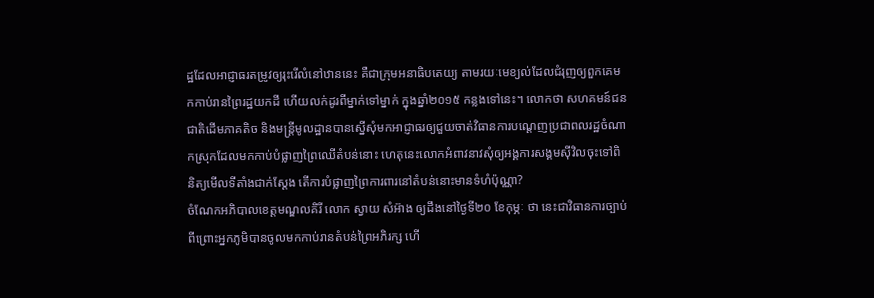ដ្ឋដែលអាជ្ញាធរតម្រូវឲ្យរុះរើលំនៅឋាននេះ គឺជាក្រុមអនាធិបតេយ្យ តាមរយៈមេខ្យល់ដែលជំរុញឲ្យពួកគេមកកាប់រានព្រៃរដ្ឋយកដី ហើយលក់ដូរពីម្នាក់ទៅម្នាក់ ក្នុងឆ្នាំ២០១៥ កន្លងទៅនេះ។ លោកថា សហគមន៍ជនជាតិដើមភាគតិច និងមន្ត្រីមូលដ្ឋានបានស្នើសុំមកអាជ្ញាធរឲ្យជួយចាត់វិធានការបណ្ដេញប្រជាពលរដ្ឋចំណាកស្រុកដែលមកកាប់បំផ្លាញព្រៃឈើតំបន់នោះ ហេតុនេះលោកអំពាវនាវសុំឲ្យអង្គការសង្គមស៊ីវិលចុះទៅពិនិត្យមើលទីតាំងជាក់ស្ដែង តើការបំផ្លាញព្រៃការពារនៅតំបន់នោះមានទំហំប៉ុណ្ណា?
ចំណែកអភិបាលខេត្តមណ្ឌលគិរី លោក ស្វាយ សំអ៊ាង ឲ្យដឹងនៅថ្ងៃទី២០ ខែកុម្ភៈ ថា នេះជាវិធានការច្បាប់ ពីព្រោះអ្នកភូមិបានចូលមកកាប់រានតំបន់ព្រៃអភិរក្ស ហើ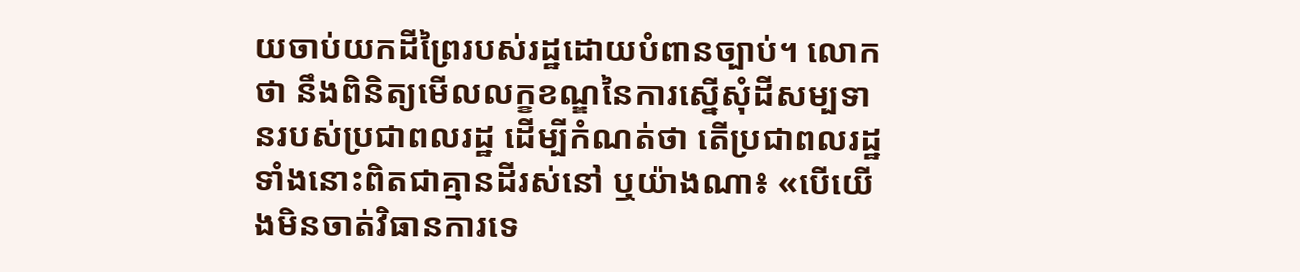យចាប់យកដីព្រៃរបស់រដ្ឋដោយបំពានច្បាប់។ លោកថា នឹងពិនិត្យមើលលក្ខខណ្ឌនៃការស្នើសុំដីសម្បទានរបស់ប្រជាពលរដ្ឋ ដើម្បីកំណត់ថា តើប្រជាពលរដ្ឋទាំងនោះពិតជាគ្មានដីរស់នៅ ឬយ៉ាងណា៖ «បើយើងមិនចាត់វិធានការទេ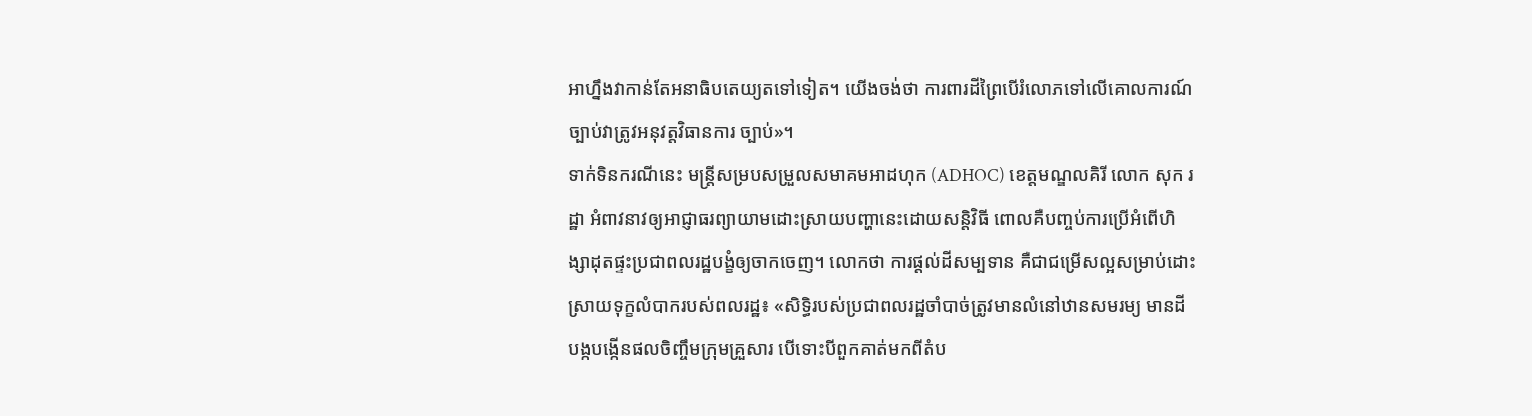អាហ្នឹងវាកាន់តែអនាធិបតេយ្យតទៅទៀត។ យើងចង់ថា ការពារដីព្រៃបើរំលោភទៅលើគោលការណ៍ច្បាប់វាត្រូវអនុវត្តវិធានការ ច្បាប់»។
ទាក់ទិនករណីនេះ មន្ត្រីសម្របសម្រួលសមាគមអាដហុក (ADHOC) ខេត្តមណ្ឌលគិរី លោក សុក រដ្ឋា អំពាវនាវឲ្យអាជ្ញាធរព្យាយាមដោះស្រាយបញ្ហានេះដោយសន្តិវិធី ពោលគឺបញ្ចប់ការប្រើអំពើហិង្សាដុតផ្ទះប្រជាពលរដ្ឋបង្ខំឲ្យចាកចេញ។ លោកថា ការផ្ដល់ដីសម្បទាន គឺជាជម្រើសល្អសម្រាប់ដោះស្រាយទុក្ខលំបាករបស់ពលរដ្ឋ៖ «សិទ្ធិរបស់ប្រជាពលរដ្ឋចាំបាច់ត្រូវមានលំនៅឋានសមរម្យ មានដីបង្កបង្កើនផលចិញ្ចឹមក្រុមគ្រួសារ បើទោះបីពួកគាត់មកពីតំប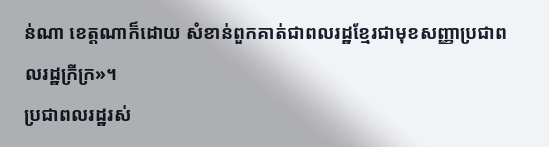ន់ណា ខេត្តណាក៏ដោយ សំខាន់ពួកគាត់ជាពលរដ្ឋខ្មែរជាមុខសញ្ញាប្រជាពលរដ្ឋក្រីក្រ»។
ប្រជាពលរដ្ឋរស់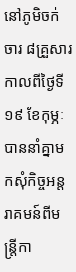នៅភូមិចក់ចារ ៨គ្រួសារ កាលពីថ្ងៃទី១៩ ខែកុម្ភៈ បាននាំគ្នាមកសុំកិច្ចអន្តរាគមន៍ពីមន្ត្រីកា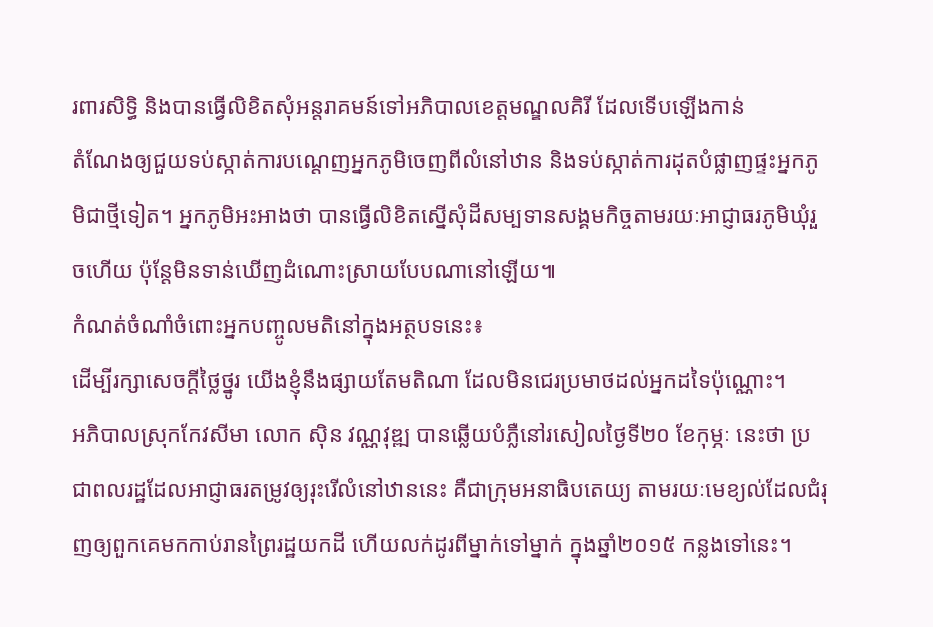រពារសិទ្ធិ និងបានធ្វើលិខិតសុំអន្តរាគមន៍ទៅអភិបាលខេត្តមណ្ឌលគិរី ដែលទើបឡើងកាន់
តំណែងឲ្យជួយទប់ស្កាត់ការបណ្ដេញអ្នកភូមិចេញពីលំនៅឋាន និងទប់ស្កាត់ការដុតបំផ្លាញផ្ទះអ្នកភូមិជាថ្មីទៀត។ អ្នកភូមិអះអាងថា បានធ្វើលិខិតស្នើសុំដីសម្បទានសង្គមកិច្ចតាមរយៈអាជ្ញាធរភូមិឃុំរួចហើយ ប៉ុន្តែមិនទាន់ឃើញដំណោះស្រាយបែបណានៅឡើយ៕
កំណត់ចំណាំចំពោះអ្នកបញ្ចូលមតិនៅក្នុងអត្ថបទនេះ៖
ដើម្បីរក្សាសេចក្ដីថ្លៃថ្នូរ យើងខ្ញុំនឹងផ្សាយតែមតិណា ដែលមិនជេរប្រមាថដល់អ្នកដទៃប៉ុណ្ណោះ។
អភិបាលស្រុកកែវសីមា លោក ស៊ិន វណ្ណវុឌ្ឍ បានឆ្លើយបំភ្លឺនៅរសៀលថ្ងៃទី២០ ខែកុម្ភៈ នេះថា ប្រជាពលរដ្ឋដែលអាជ្ញាធរតម្រូវឲ្យរុះរើលំនៅឋាននេះ គឺជាក្រុមអនាធិបតេយ្យ តាមរយៈមេខ្យល់ដែលជំរុញឲ្យពួកគេមកកាប់រានព្រៃរដ្ឋយកដី ហើយលក់ដូរពីម្នាក់ទៅម្នាក់ ក្នុងឆ្នាំ២០១៥ កន្លងទៅនេះ។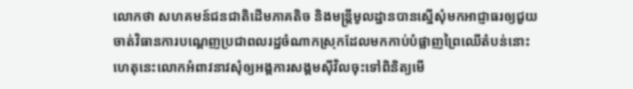លោកថា សហគមន៍ជនជាតិដើមភាគតិច និងមន្ត្រីមូលដ្ឋានបានស្នើសុំមកអាជ្ញាធរឲ្យជួយចាត់វិធានការបណ្ដេញប្រជាពលរដ្ឋចំណាកស្រុកដែលមកកាប់បំផ្លាញព្រៃឈើតំបន់នោះ ហេតុនេះលោកអំពាវនាវសុំឲ្យអង្គការសង្គមស៊ីវិលចុះទៅពិនិត្យមើ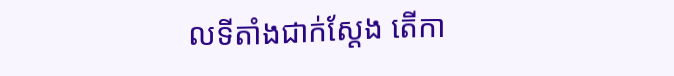លទីតាំងជាក់ស្ដែង តើកា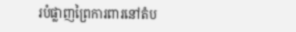របំផ្លាញព្រៃការពារនៅតំប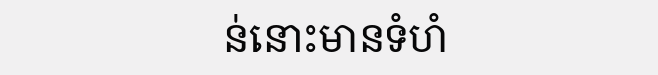ន់នោះមានទំហំ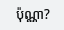ប៉ុណ្ណា?